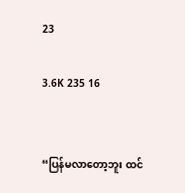23

3.6K 235 16


“ပြန်မလာတော့ဘူး ထင်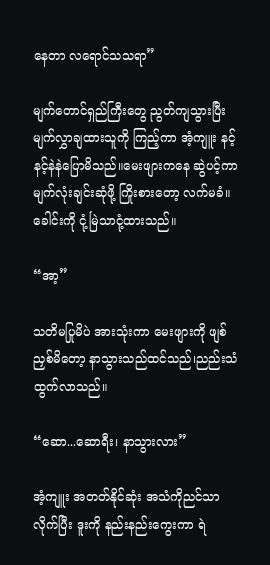နေတာ လရောင်သသရာ”

မျက်တောင်ရှည်ကြီးတွေ ညွတ်ကျသွားပြီး မျက်လွှာချထားသူကို ကြည့်ကာ အံ့ကျူး နင့်နင့်နဲနဲပြောမိသည်။မေးဖျားကနေ ဆွဲပင့်ကာ မျက်လုံးချင်းဆုံဖို့ ကြိုးစားတော့ လက်မခံ။ခေါင်းကို ငုံ့မြဲသာငုံ့ထားသည်။

“အာ့”

သတိမပြုမိပဲ အားသုံးကာ မေးဖျားကို ဖျစ်ညှစ်မိတော့ နာသွားသည်ထင်သည်၊ညည်းသံ ထွက်လာသည်။

“ဆော...ဆောရီး၊ နာသွားလား”

အံ့ကျူး အတတ်နိုင်ဆုံး အသံကိုညင်သာလိုက်ပြီး ဒူးကို နည်းနည်းကွေးကာ ရဲ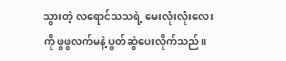သွားတဲ့ လရောင်သသရဲ့ မေးလုံးလုံးလေးကို ဖွဖွလက်မနဲ့ ပွတ်ဆွဲပေးလိုက်သည်။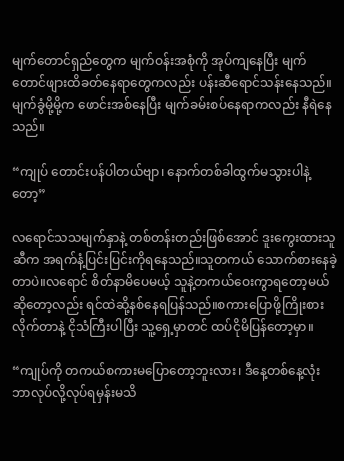မျက်တောင်ရှည်တွေက မျက်ဝန်းအစုံကို အုပ်ကျနေပြီး မျက်တောင်ဖျားထိခတ်နေရာတွေကလည်း ပန်းဆီရောင်သန်းနေသည်။မျက်ခွံမို့မို့က ဖောင်းအစ်နေပြီး မျက်ခမ်းစပ်နေရာကလည်း နီရဲနေသည်။

“ကျုပ် တောင်းပန်ပါတယ်ဗျာ၊ နောက်တစ်ခါထွက်မသွားပါနဲ့တော့”

လရောင်သသမျက်နှာနဲ့ တစ်တန်းတည်းဖြစ်အောင် ဒူးကွေးထားသူဆီက အရက်နံ့ပြင်းပြင်းကိုရနေသည်။သူတကယ် သောက်စားနေခဲ့တာပဲ။လရောင် စိတ်နာမိပေမယ့် သူနဲ့တကယ်ဝေးကွာရတော့မယ်ဆိုတော့လည်း ရင်ထဲဆို့နစ်နေရပြန်သည်။စကားပြောဖို့ကြိုးစားလိုက်တာနဲ့ ငိုသံကြီးပါပြီး သူ့ရှေ့မှာတင် ထပ်ငိုမိပြန်တော့မှာ။

“ကျုပ်ကို တကယ်စကားမပြောတော့ဘူးလား၊ ဒီနေ့တစ်နေ့လုံး ဘာလုပ်လို့လုပ်ရမှန်းမသိ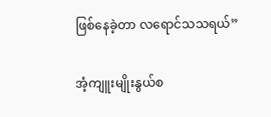ဖြစ်နေခဲ့တာ လရောင်သသရယ်”

အံ့ကျူးမျိုးနွယ်စ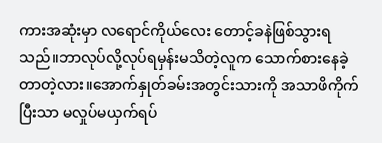ကားအဆုံးမှာ လရောင်ကိုယ်လေး တောင့်ခနဲဖြစ်သွားရသည်။ဘာလုပ်လို့လုပ်ရမှန်းမသိတဲ့လူက သောက်စားနေခဲ့တာတဲ့လား။အောက်နှုတ်ခမ်းအတွင်းသားကို အသာဖိကိုက်ပြီးသာ မလှုပ်မယှက်ရပ်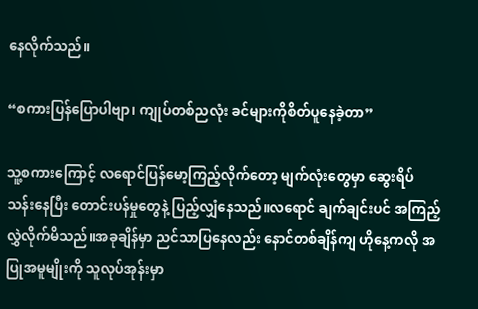နေလိုက်သည်။

“စကားပြန်ပြောပါဗျာ၊ ကျုပ်တစ်ညလုံး ခင်များကိုစိတ်ပူနေခဲ့တာ”

သူ့စကားကြောင့် လရောင်ပြန်မော့ကြည့်လိုက်တော့ မျက်လုံးတွေမှာ ဆွေးရိပ်သန်းနေပြီး တောင်းပန်မှုတွေနဲ့ ပြည့်လျှံနေသည်။လရောင် ချက်ချင်းပင် အကြည့်လွှဲလိုက်မိသည်။အခုချိန်မှာ ညင်သာပြနေလည်း နောင်တစ်ချိန်ကျ ဟိုနေ့ကလို အပြုအမူမျိုးကို သူလုပ်အုန်းမှာ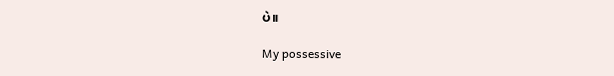ပဲ။

My possessive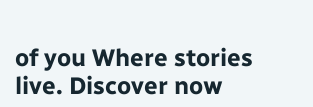of you Where stories live. Discover now